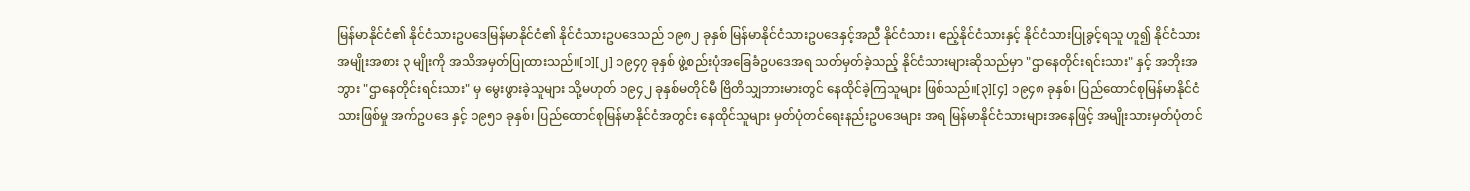မြန်မာနိုင်ငံ၏ နိုင်ငံသားဥပဒေမြန်မာနိုင်ငံ၏ နိုင်ငံသားဥပဒေသည် ၁၉၈၂ ခုနှစ် မြန်မာနိုင်ငံသားဥပဒေနှင့်အညီ နိုင်ငံသား၊ ဧည့်နိုင်ငံသားနှင့် နိုင်ငံသားပြုခွင့်ရသူ ဟူ၍ နိုင်ငံသား အမျိုးအစား ၃ မျိုးကို အသိအမှတ်ပြုထားသည်။[၁][၂] ၁၉၄၇ ခုနှစ် ဖွဲ့စည်းပုံအခြေခံဥပဒေအရ သတ်မှတ်ခဲ့သည့် နိုင်ငံသားများဆိုသည်မှာ "ဌာနေတိုင်းရင်းသား" နှင့် အဘိုးအဘွား "ဌာနေတိုင်းရင်းသား" မှ မွေးဖွားခဲ့သူများ သို့မဟုတ် ၁၉၄၂ ခုနှစ်မတိုင်မီ ဗြိတိသျှဘားမားတွင် နေထိုင်ခဲ့ကြသူများ ဖြစ်သည်။[၃][၄] ၁၉၄၈ ခုနှစ်၊ ပြည်ထောင်စုမြန်မာနိုင်ငံသားဖြစ်မှု အက်ဥပဒေ နှင့် ၁၉၅၁ ခုနှစ်၊ ပြည်ထောင်စုမြန်မာနိုင်ငံအတွင်း နေထိုင်သူများ မှတ်ပုံတင်ရေးနည်းဥပဒေများ အရ မြန်မာနိုင်ငံသားများအနေဖြင့် အမျိုးသားမှတ်ပုံတင်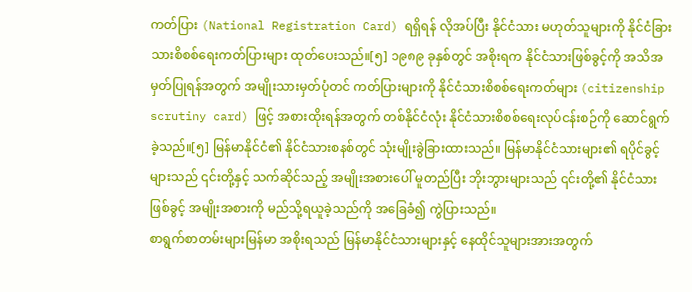ကတ်ပြား (National Registration Card) ရရှိရန် လိုအပ်ပြီး နိုင်ငံသား မဟုတ်သူများကို နိုင်ငံခြားသားစိစစ်ရေးကတ်ပြားများ ထုတ်ပေးသည်။[၅] ၁၉၈၉ ခုနှစ်တွင် အစိုးရက နိုင်ငံသားဖြစ်ခွင့်ကို အသိအမှတ်ပြုရန်အတွက် အမျိုးသားမှတ်ပုံတင် ကတ်ပြားများကို နိုင်ငံသားစိစစ်ရေးကတ်များ (citizenship scrutiny card) ဖြင့် အစားထိုးရန်အတွက် တစ်နိုင်ငံလုံး နိုင်ငံသားစိစစ်ရေးလုပ်ငန်းစဉ်ကို ဆောင်ရွက်ခဲ့သည်။[၅] မြန်မာနိုင်ငံ၏ နိုင်ငံသားစနစ်တွင် သုံးမျိုးခွဲခြားထားသည်။ မြန်မာနိုင်ငံသားများ၏ ရပိုင်ခွင့်များသည် ၎င်းတို့နှင့် သက်ဆိုင်သည့် အမျိုးအစားပေါ် မူတည်ပြီး ဘိုးဘွားများသည် ၎င်းတို့၏ နိုင်ငံသားဖြစ်ခွင့် အမျိုးအစားကို မည်သို့ရယူခဲ့သည်ကို အခြေခံ၍ ကွဲပြားသည်။
စာရွက်စာတမ်းများမြန်မာ အစိုးရသည် မြန်မာနိုင်ငံသားများနှင့် နေထိုင်သူများအားအတွက်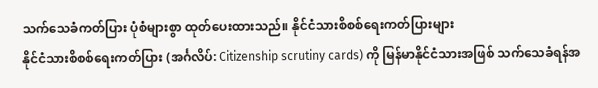သက်သေခံကတ်ပြား ပုံစံများစွာ ထုတ်ပေးထားသည်။ နိုင်ငံသားစိစစ်ရေးကတ်ပြားများ
နိုင်ငံသားစိစစ်ရေးကတ်ပြား (အင်္ဂလိပ်: Citizenship scrutiny cards) ကို မြန်မာနိုင်ငံသားအဖြစ် သက်သေခံရန်အ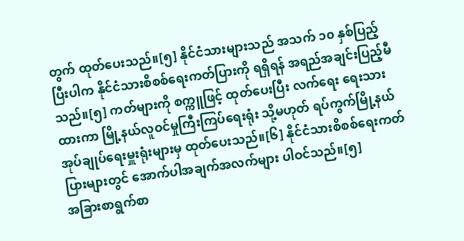တွက် ထုတ်ပေးသည်။[၅] နိုင်ငံသားများသည် အသက် ၁၀ နှစ်ပြည့်ပြီးပါက နိုင်ငံသားစိစစ်ရေးကတ်ပြားကို ရရှိရန် အရည်အချင်းပြည့်မီသည်။[၅] ကတ်များကို စက္ကူဖြင့် ထုတ်ပေးပြီး လက်ရေး ရေးသားထားကာ မြို့နယ်လူဝင်မှုကြီးကြပ်ရေးရုံး သို့မဟုတ် ရပ်ကွက်မြို့နယ် အုပ်ချုပ်ရေးမှူးရုံးများမှ ထုတ်ပေးသည်။[၆] နိုင်ငံသားစိစစ်ရေးကတ်ပြားများတွင် အောက်ပါအချက်အလက်များ ပါဝင်သည်။[၅]
အခြားစာရွက်စာ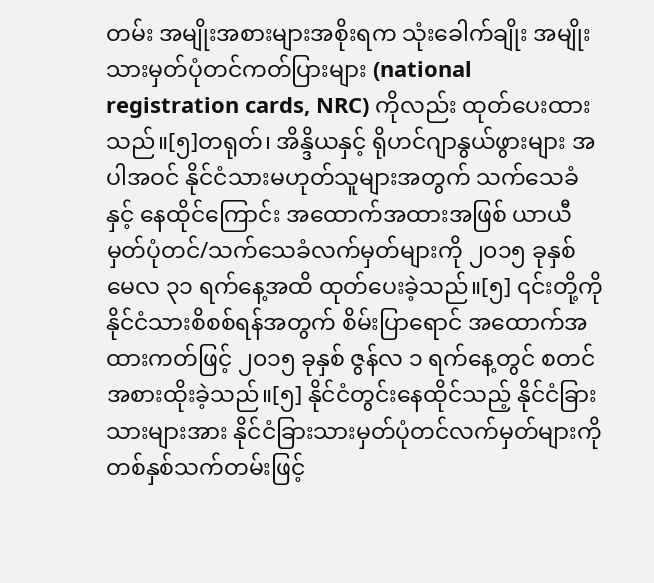တမ်း အမျိုးအစားများအစိုးရက သုံးခေါက်ချိုး အမျိုးသားမှတ်ပုံတင်ကတ်ပြားများ (national registration cards, NRC) ကိုလည်း ထုတ်ပေးထားသည်။[၅]တရုတ်၊ အိန္ဒိယနှင့် ရိုဟင်ဂျာနွယ်ဖွားများ အပါအဝင် နိုင်ငံသားမဟုတ်သူများအတွက် သက်သေခံနှင့် နေထိုင်ကြောင်း အထောက်အထားအဖြစ် ယာယီမှတ်ပုံတင်/သက်သေခံလက်မှတ်များကို ၂၀၁၅ ခုနှစ် မေလ ၃၁ ရက်နေ့အထိ ထုတ်ပေးခဲ့သည်။[၅] ၎င်းတို့ကို နိုင်ငံသားစိစစ်ရန်အတွက် စိမ်းပြာရောင် အထောက်အထားကတ်ဖြင့် ၂၀၁၅ ခုနှစ် ဇွန်လ ၁ ရက်နေ့တွင် စတင်အစားထိုးခဲ့သည်။[၅] နိုင်ငံတွင်းနေထိုင်သည့် နိုင်ငံခြားသားများအား နိုင်ငံခြားသားမှတ်ပုံတင်လက်မှတ်များကို တစ်နှစ်သက်တမ်းဖြင့်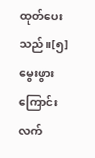ထုတ်ပေးသည်။[၅] မွေးဖွားကြောင်းလက်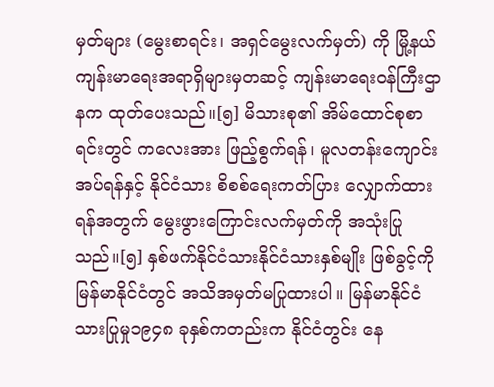မှတ်များ (မွေးစာရင်း၊ အရှင်မွေးလက်မှတ်) ကို မြို့နယ်ကျန်းမာရေးအရာရှိများမှတဆင့် ကျန်းမာရေးဝန်ကြီးဌာနက ထုတ်ပေးသည်။[၅] မိသားစု၏ အိမ်ထောင်စုစာရင်းတွင် ကလေးအား ဖြည့်စွက်ရန်၊ မူလတန်းကျောင်းအပ်ရန်နှင့် နိုင်ငံသား စိစစ်ရေးကတ်ပြား လျှောက်ထားရန်အတွက် မွေးဖွားကြောင်းလက်မှတ်ကို အသုံးပြုသည်။[၅] နှစ်ဖက်နိုင်ငံသားနိုင်ငံသားနှစ်မျိုး ဖြစ်ခွင့်ကို မြန်မာနိုင်ငံတွင် အသိအမှတ်မပြုထားပါ။ မြန်မာနိုင်ငံသားပြုမှု၁၉၄၈ ခုနှစ်ကတည်းက နိုင်ငံတွင်း နေ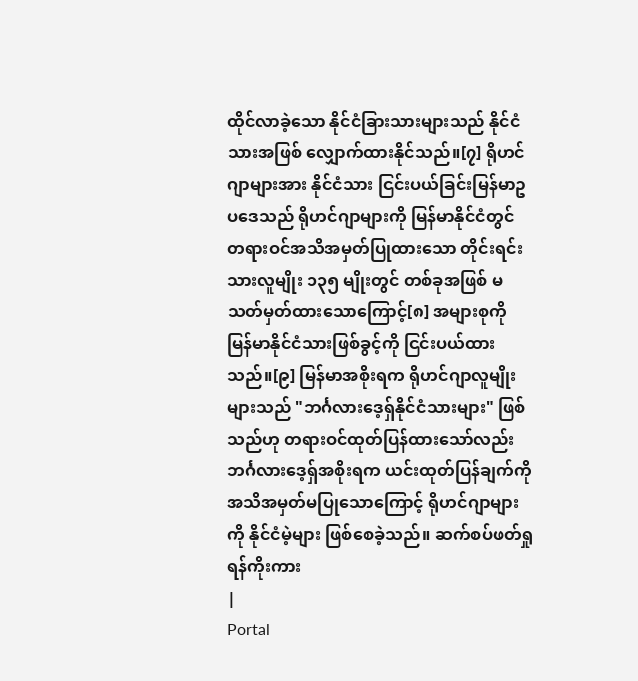ထိုင်လာခဲ့သော နိုင်ငံခြားသားများသည် နိုင်ငံသားအဖြစ် လျှောက်ထားနိုင်သည်။[၇] ရိုဟင်ဂျာများအား နိုင်ငံသား ငြင်းပယ်ခြင်းမြန်မာဥပဒေသည် ရိုဟင်ဂျာများကို မြန်မာနိုင်ငံတွင် တရားဝင်အသိအမှတ်ပြုထားသော တိုင်းရင်းသားလူမျိုး ၁၃၅ မျိုးတွင် တစ်ခုအဖြစ် မသတ်မှတ်ထားသောကြောင့်[၈] အများစုကို မြန်မာနိုင်ငံသားဖြစ်ခွင့်ကို ငြင်းပယ်ထားသည်။[၉] မြန်မာအစိုးရက ရိုဟင်ဂျာလူမျိုးများသည် "ဘင်္ဂလားဒေ့ရှ်နိုင်ငံသားများ" ဖြစ်သည်ဟု တရားဝင်ထုတ်ပြန်ထားသော်လည်း ဘင်္ဂလားဒေ့ရှ်အစိုးရက ယင်းထုတ်ပြန်ချက်ကို အသိအမှတ်မပြုသောကြောင့် ရိုဟင်ဂျာများကို နိုင်ငံမဲ့များ ဖြစ်စေခဲ့သည်။ ဆက်စပ်ဖတ်ရှုရန်ကိုးကား
|
Portal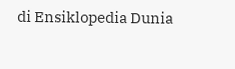di Ensiklopedia Dunia